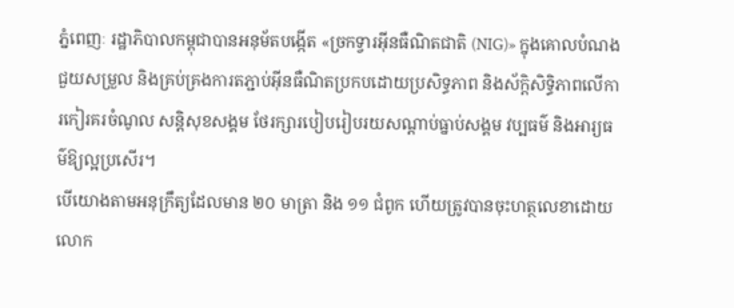ភ្នំពេញៈ រដ្ឋាភិបាលកម្ពុជាបានអនុម័តបង្កើត «ច្រកទ្វារអ៊ីនធឺណិតជាតិ (NIG)» ក្នុងគោលបំណងជួយសម្រួល និងគ្រប់គ្រងការតភ្ជាប់អ៊ីនធឺណិតប្រកបដោយប្រសិទ្ធភាព និងស័ក្តិសិទ្ធិភាពលើការកៀរគរចំណូល សន្ដិសុខសង្គម ថែរក្សារបៀបរៀបរយសណ្តាប់ធ្នាប់សង្គម វប្បធម៌ និងអារ្យធម៌ឱ្យល្អប្រសើរ។
បើយោងតាមអនុក្រឹត្យដែលមាន ២០ មាត្រា និង ១១ ជំពូក ហើយត្រូវបានចុះហត្ថលេខាដោយលោក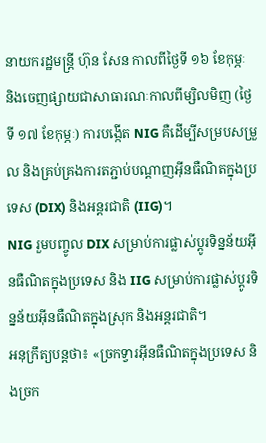នាយករដ្ឋមន្ដ្រី ហ៊ុន សែន កាលពីថ្ងៃទី ១៦ ខែកុម្ភៈ និងចេញផ្សាយជាសាធារណៈកាលពីម្សិលមិញ (ថ្ងៃទី ១៧ ខែកុម្ភៈ) ការបង្កើត NIG គឺដើម្បីសម្របសម្រួល និងគ្រប់គ្រងការតភ្ជាប់បណ្តាញអ៊ីនធឺណិតក្នុងប្រទេស (DIX) និងអន្តរជាតិ (IIG)។
NIG រួមបញ្ចូល DIX សម្រាប់ការផ្លាស់ប្តូរទិន្នន័យអ៊ីនធឺណិតក្នុងប្រទេស និង IIG សម្រាប់ការផ្លាស់ប្តូរទិន្នន័យអ៊ីនធឺណិតក្នុងស្រុក និងអន្តរជាតិ។
អនុក្រឹត្យបន្តថា៖ «ច្រកទ្វារអ៊ីនធឺណិតក្នុងប្រទេស និងច្រក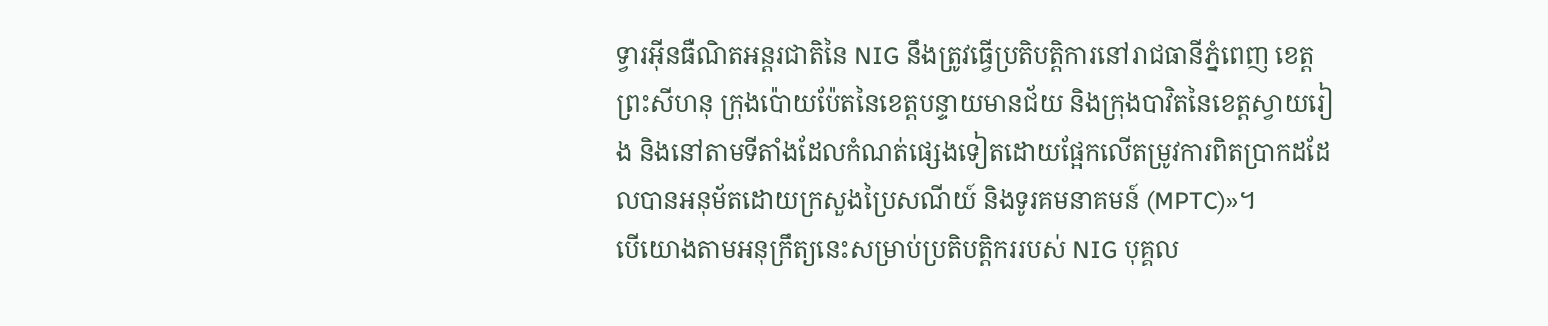ទ្វារអ៊ីនធឺណិតអន្តរជាតិនៃ NIG នឹងត្រូវធ្វើប្រតិបត្តិការនៅរាជធានីភ្នំពេញ ខេត្តព្រះសីហនុ ក្រុងប៉ោយប៉ែតនៃខេត្តបន្ទាយមានជ័យ និងក្រុងបាវិតនៃខេត្តស្វាយរៀង និងនៅតាមទីតាំងដែលកំណត់ផ្សេងទៀតដោយផ្អែកលើតម្រូវការពិតប្រាកដដែលបានអនុម័តដោយក្រសួងប្រៃសណីយ៍ និងទូរគមនាគមន៍ (MPTC)»។
បើយោងតាមអនុក្រឹត្យនេះសម្រាប់ប្រតិបត្តិកររបស់ NIG បុគ្គល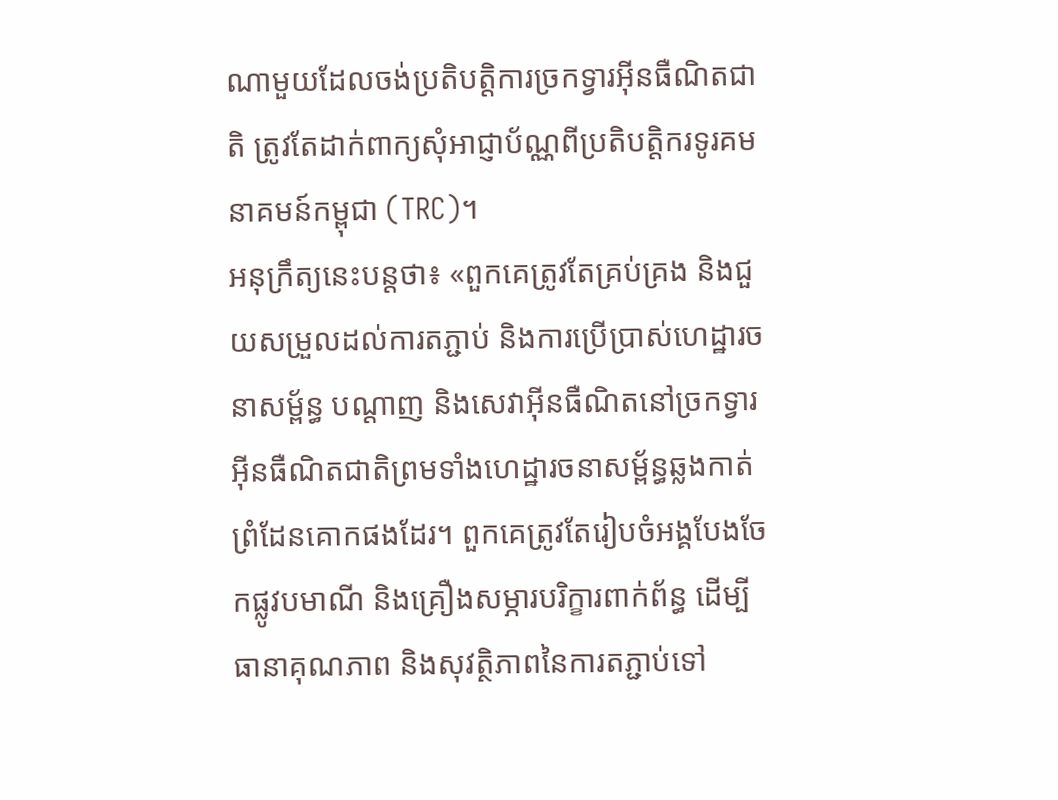ណាមួយដែលចង់ប្រតិបត្តិការច្រកទ្វារអ៊ីនធឺណិតជាតិ ត្រូវតែដាក់ពាក្យសុំអាជ្ញាប័ណ្ណពីប្រតិបត្តិករទូរគមនាគមន៍កម្ពុជា (TRC)។
អនុក្រឹត្យនេះបន្តថា៖ «ពួកគេត្រូវតែគ្រប់គ្រង និងជួយសម្រួលដល់ការតភ្ជាប់ និងការប្រើប្រាស់ហេដ្ឋារចនាសម្ព័ន្ធ បណ្ដាញ និងសេវាអ៊ីនធឺណិតនៅច្រកទ្វារអ៊ីនធឺណិតជាតិព្រមទាំងហេដ្ឋារចនាសម្ព័ន្ធឆ្លងកាត់ព្រំដែនគោកផងដែរ។ ពួកគេត្រូវតែរៀបចំអង្គបែងចែកផ្លូវបមាណី និងគ្រឿងសម្ភារបរិក្ខារពាក់ព័ន្ធ ដើម្បីធានាគុណភាព និងសុវត្ថិភាពនៃការតភ្ជាប់ទៅ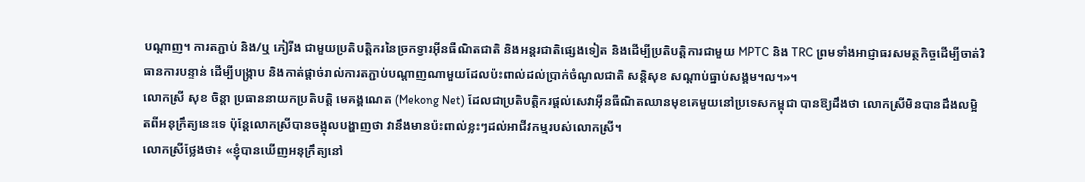បណ្ដាញ។ ការតភ្ជាប់ និង/ឬ ភៀរីង ជាមួយប្រតិបត្តិករនៃច្រកទ្វារអ៊ីនធឺណិតជាតិ និងអន្តរជាតិផ្សេងទៀត និងដើម្បីប្រតិបត្តិការជាមួយ MPTC និង TRC ព្រមទាំងអាជ្ញាធរសមត្ថកិច្ចដើម្បីចាត់វិធានការបន្ទាន់ ដើម្បីបង្ក្រាប និងកាត់ផ្ដាច់រាល់ការតភ្ជាប់បណ្ដាញណាមួយដែលប៉ះពាល់ដល់ប្រាក់ចំណូលជាតិ សន្ដិសុខ សណ្ដាប់ធ្នាប់សង្គម។ល។»។
លោកស្រី សុខ ចិន្តា ប្រធាននាយកប្រតិបត្តិ មេគង្គណេត (Mekong Net) ដែលជាប្រតិបត្តិករផ្ដល់សេវាអ៊ីនធឺណិតឈានមុខគេមួយនៅប្រទេសកម្ពុជា បានឱ្យដឹងថា លោកស្រីមិនបានដឹងលម្អិតពីអនុក្រឹត្យនេះទេ ប៉ុន្តែលោកស្រីបានចង្អុលបង្ហាញថា វានឹងមានប៉ះពាល់ខ្លះៗដល់អាជីវកម្មរបស់លោកស្រី។
លោកស្រីថ្លែងថា៖ «ខ្ញុំបានឃើញអនុក្រឹត្យនៅ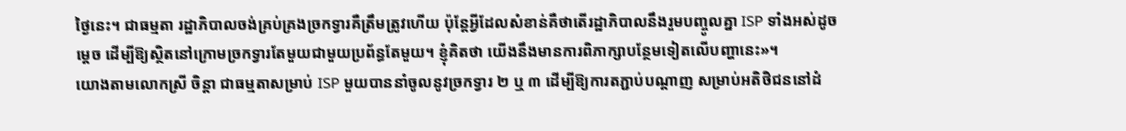ថ្ងៃនេះ។ ជាធម្មតា រដ្ឋាភិបាលចង់គ្រប់គ្រងច្រកទ្វារគឺត្រឹមត្រូវហើយ ប៉ុន្តែអ្វីដែលសំខាន់គឺថាតើរដ្ឋាភិបាលនឹងរួមបញ្ចូលគ្នា ISP ទាំងអស់ដូចម្ដេច ដើម្បីឱ្យស្ថិតនៅក្រោមច្រកទ្វារតែមួយជាមួយប្រព័ន្ធតែមួយ។ ខ្ញុំគិតថា យើងនឹងមានការពិភាក្សាបន្ថែមទៀតលើបញ្ហានេះ»។
យោងតាមលោកស្រី ចិន្តា ជាធម្មតាសម្រាប់ ISP មួយបាននាំចូលនូវច្រកទ្វារ ២ ឬ ៣ ដើម្បីឱ្យការតភ្ជាប់បណ្ដាញ សម្រាប់អតិថិជននៅដំ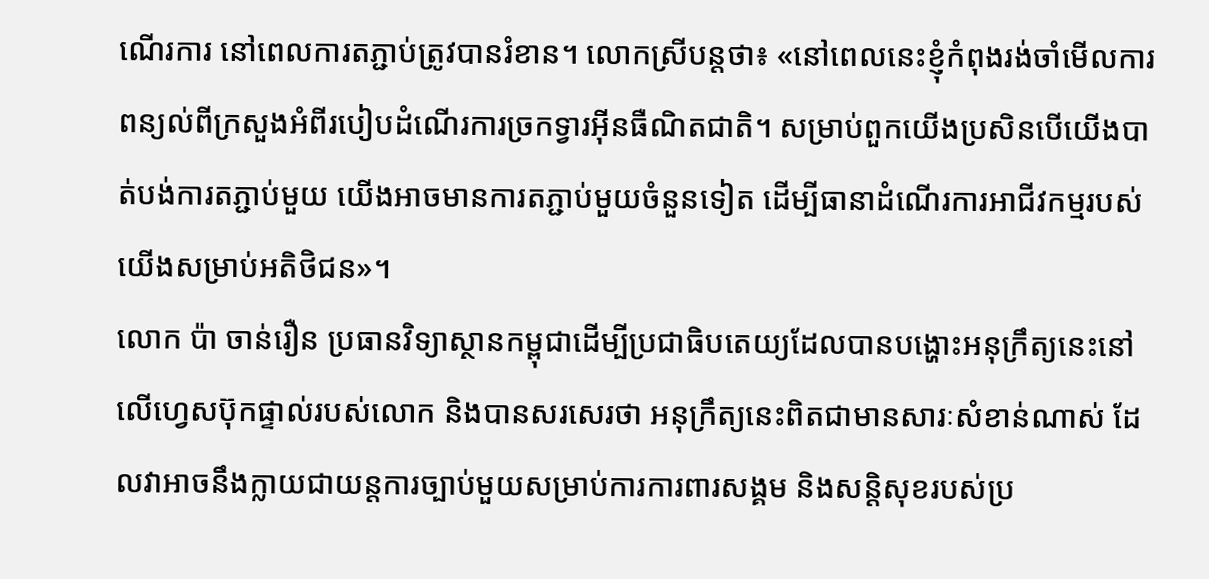ណើរការ នៅពេលការតភ្ជាប់ត្រូវបានរំខាន។ លោកស្រីបន្តថា៖ «នៅពេលនេះខ្ញុំកំពុងរង់ចាំមើលការពន្យល់ពីក្រសួងអំពីរបៀបដំណើរការច្រកទ្វារអ៊ីនធឺណិតជាតិ។ សម្រាប់ពួកយើងប្រសិនបើយើងបាត់បង់ការតភ្ជាប់មួយ យើងអាចមានការតភ្ជាប់មួយចំនួនទៀត ដើម្បីធានាដំណើរការអាជីវកម្មរបស់យើងសម្រាប់អតិថិជន»។
លោក ប៉ា ចាន់រឿន ប្រធានវិទ្យាស្ថានកម្ពុជាដើម្បីប្រជាធិបតេយ្យដែលបានបង្ហោះអនុក្រឹត្យនេះនៅលើហ្វេសប៊ុកផ្ទាល់របស់លោក និងបានសរសេរថា អនុក្រឹត្យនេះពិតជាមានសារៈសំខាន់ណាស់ ដែលវាអាចនឹងក្លាយជាយន្តការច្បាប់មួយសម្រាប់ការការពារសង្គម និងសន្ដិសុខរបស់ប្រ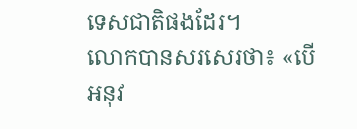ទេសជាតិផងដែរ។
លោកបានសរសេរថា៖ «បើអនុវ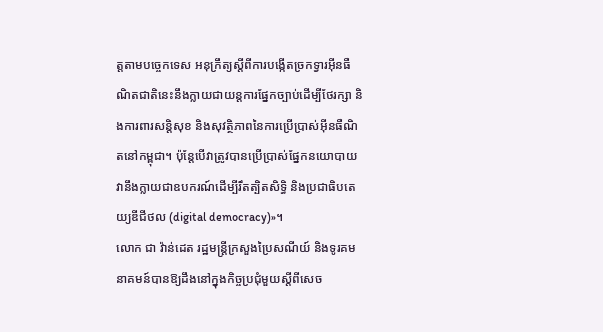ត្តតាមបច្ចេកទេស អនុក្រឹត្យស្តីពីការបង្កើតច្រកទ្វារអ៊ីនធឺណិតជាតិនេះនឹងក្លាយជាយន្តការផ្នែកច្បាប់ដើម្បីថែរក្សា និងការពារសន្តិសុខ និងសុវត្ថិភាពនៃការប្រើប្រាស់អ៊ីនធឺណិតនៅកម្ពុជា។ ប៉ុន្តែបើវាត្រូវបានប្រើប្រាស់ផ្នែកនយោបាយ វានឹងក្លាយជាឧបករណ៍ដើម្បីរឹតត្បិតសិទ្ធិ និងប្រជាធិបតេយ្យឌីជីថល (digital democracy)»។
លោក ជា វ៉ាន់ដេត រដ្ឋមន្ដ្រីក្រសួងប្រៃសណីយ៍ និងទូរគមនាគមន៍បានឱ្យដឹងនៅក្នុងកិច្ចប្រជុំមួយស្ដីពីសេច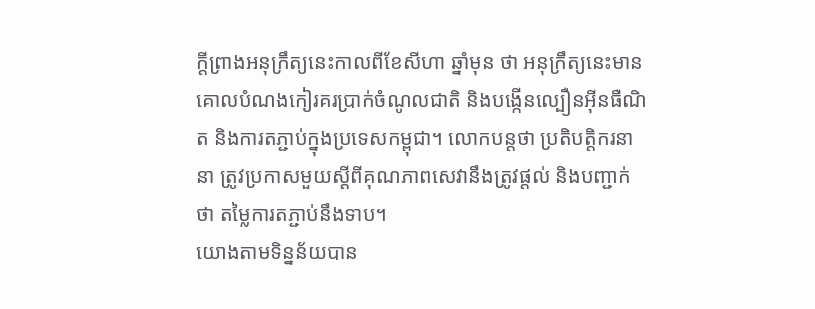ក្ដីព្រាងអនុក្រឹត្យនេះកាលពីខែសីហា ឆ្នាំមុន ថា អនុក្រឹត្យនេះមានគោលបំណងកៀរគរប្រាក់ចំណូលជាតិ និងបង្កើនល្បឿនអ៊ីនធឺណិត និងការតភ្ជាប់ក្នុងប្រទេសកម្ពុជា។ លោកបន្តថា ប្រតិបត្តិករនានា ត្រូវប្រកាសមួយស្ដីពីគុណភាពសេវានឹងត្រូវផ្ដល់ និងបញ្ជាក់ថា តម្លៃការតភ្ជាប់នឹងទាប។
យោងតាមទិន្នន័យបាន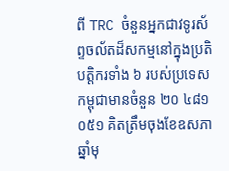ពី TRC ចំនួនអ្នកជាវទូរស័ព្ទចល័តដ៏សកម្មនៅក្នុងប្រតិបត្តិករទាំង ៦ របស់ប្រទេសកម្ពុជាមានចំនួន ២០ ៤៨១ ០៥១ គិតត្រឹមចុងខែឧសភា ឆ្នាំមុ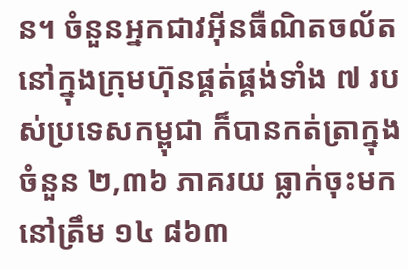ន។ ចំនួនអ្នកជាវអ៊ីនធឺណិតចល័តនៅក្នុងក្រុមហ៊ុនផ្គត់ផ្គង់ទាំង ៧ របស់ប្រទេសកម្ពុជា ក៏បានកត់ត្រាក្នុងចំនួន ២,៣៦ ភាគរយ ធ្លាក់ចុះមកនៅត្រឹម ១៤ ៨៦៣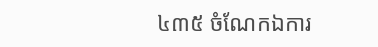៤៣៥ ចំណែកឯការ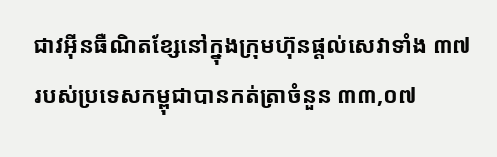ជាវអ៊ីនធឺណិតខ្សែនៅក្នុងក្រុមហ៊ុនផ្ដល់សេវាទាំង ៣៧ របស់ប្រទេសកម្ពុជាបានកត់ត្រាចំនួន ៣៣,០៧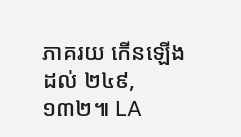ភាគរយ កើនឡើងដល់ ២៤៩,១៣២៕ LA